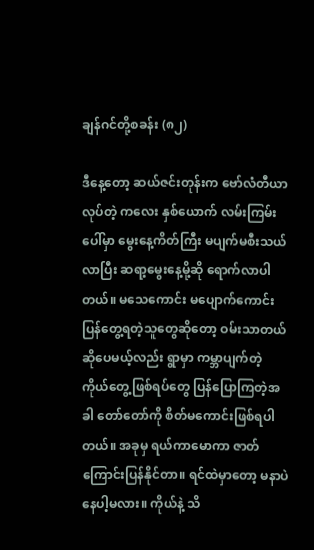ချန်ဂင်တို့စခန်း (၈၂)

ဒီနေ့တော့ ဆယ်ဇင်းတုန်းက ဗော်လံတီယာလုပ်တဲ့ ကလေး နှစ်ယောက် လမ်းကြမ်းပေါ်မှာ မွေးနေ့ကိတ်ကြီး မပျက်မစီးသယ်လာပြီး ဆရာ့မွေးနေ့မို့ဆို ရောက်လာပါတယ်။ မသေကောင်း မပျောက်ကောင်း ပြန်တွေ့ရတဲ့သူတွေဆိုတော့ ဝမ်းသာတယ် ဆိုပေမယ့်လည်း ရွာမှာ ကမ္ဘာပျက်တဲ့ ကိုယ်တွေ့ဖြစ်ရပ်တွေ ပြန်ပြောကြတဲ့အခါ တော်တော်ကို စိတ်မကောင်းဖြစ်ရပါတယ်။ အခုမှ ရယ်ကာမောကာ ဇာတ်ကြောင်းပြန်နိုင်တာ။ ရင်ထဲမှာတော့ မနာပဲ နေပါ့မလား။ ကိုယ်နဲ့ သိ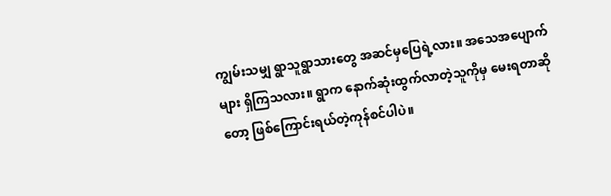ကျွမ်းသမျှ ရွာသူရွာသားတွေ အဆင်မှပြေရဲ့လား။ အသေအပျောက်များ ရှိကြသလား။ ရွာက နောက်ဆုံးထွက်လာတဲ့သူကိုမှ မေးရတာဆိုတော့ ဖြစ်ကြောင်းရယ်တဲ့ကုန်စင်ပါပဲ။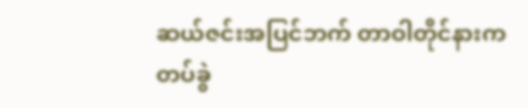ဆယ်ဇင်းအပြင်ဘက် တာဝါတိုင်နားက တပ်ခွဲ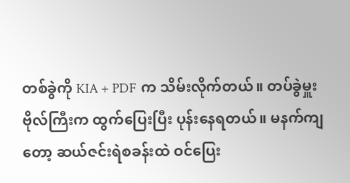တစ်ခွဲကို KIA + PDF က သိမ်းလိုက်တယ်။ တပ်ခွဲမှူး ဗိုလ်ကြီးက ထွက်ပြေးပြီး ပုန်းနေရတယ်။ မနက်ကျတော့ ဆယ်ဇင်းရဲစခန်းထဲ ဝင်ပြေး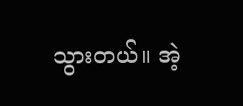သွားတယ်။ အဲ့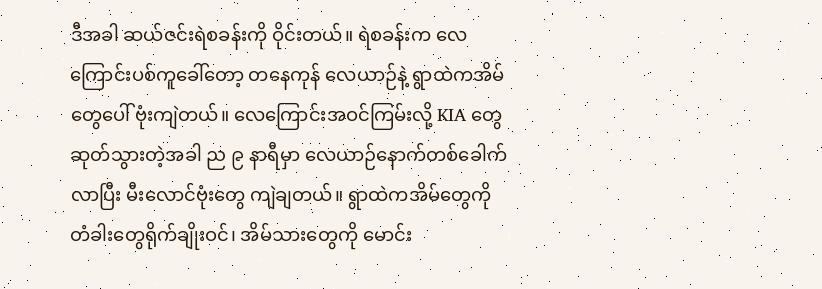ဒီအခါ ဆယ်ဇင်းရဲစခန်းကို ဝိုင်းတယ်။ ရဲစခန်းက လေကြောင်းပစ်ကူခေါ်တော့ တနေကုန် လေယာဉ်နဲ့ ရွာထဲကအိမ်တွေပေါ် ဗုံးကျဲတယ်။ လေကြောင်းအဝင်ကြမ်းလို့ KIA တွေ ဆုတ်သွားတဲ့အခါ ည ၉ နာရီမှာ လေယာဉ်နောက်တစ်ခေါက်လာပြီး မီးလောင်ဗုံးတွေ ကျဲချတယ်။ ရွာထဲကအိမ်တွေကို တံခါးတွေရိုက်ချိုးဝင်၊ အိမ်သားတွေကို မောင်း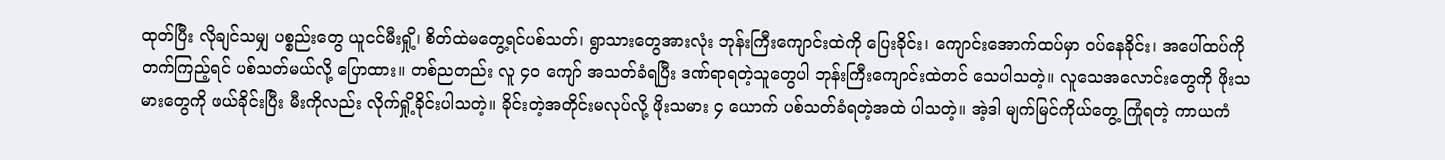ထုတ်ပြီး လိုချင်သမျှ ပစ္စည်းတွေ ယူငင်မီးရှို့၊ စိတ်ထဲမတွေ့ရင်ပစ်သတ်၊ ရွာသားတွေအားလုံး ဘုန်းကြီးကျောင်းထဲကို ပြေးခိုင်း၊ ကျောင်းအောက်ထပ်မှာ ဝပ်နေခိုင်း၊ အပေါ်ထပ်ကိုတက်ကြည့်ရင် ပစ်သတ်မယ်လို့ ပြောထား။ တစ်ညတည်း လူ ၄၀ ကျော် အသတ်ခံရပြီး ဒဏ်ရာရတဲ့သူတွေပါ ဘုန်းကြီးကျောင်းထဲတင် သေပါသတဲ့။ လူသေအလောင်းတွေကို ဖိုးသမားတွေကို ဖယ်ခိုင်းပြီး မီးကိုလည်း လိုက်ရှို့ခိုင်းပါသတဲ့။ ခိုင်းတဲ့အတိုင်းမလုပ်လို့ ဖိုးသမား ၄ ယောက် ပစ်သတ်ခံရတဲ့အထဲ ပါသတဲ့။ အဲ့ဒါ မျက်မြင်ကိုယ်တွေ့ ကြုံရတဲ့ ကာယကံ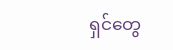ရှင်တွေ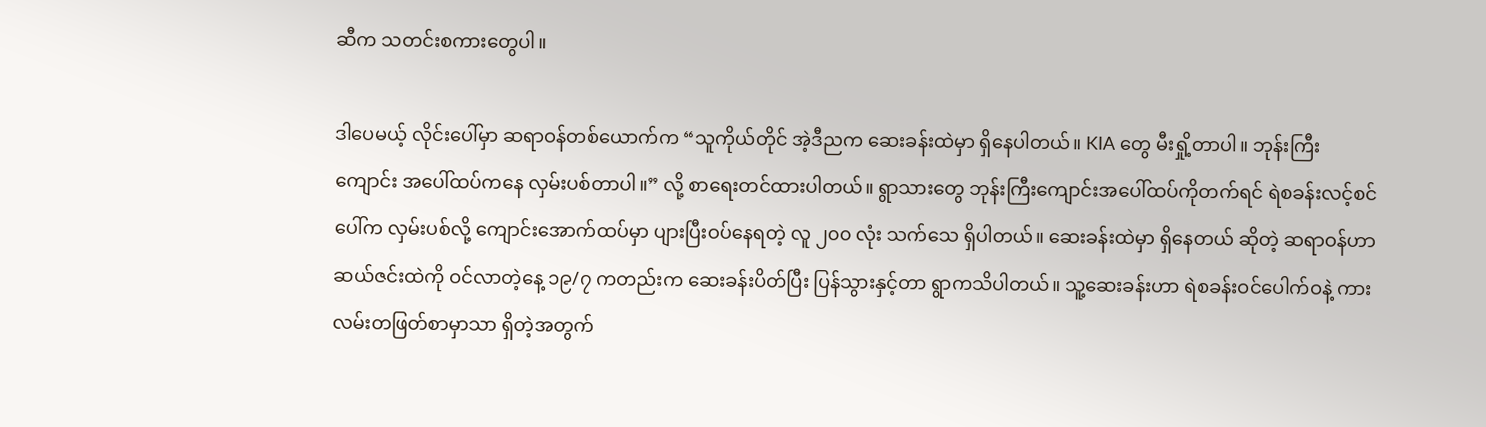ဆီက သတင်းစကားတွေပါ။

ဒါပေမယ့် လိုင်းပေါ်မှာ ဆရာဝန်တစ်ယောက်က “သူကိုယ်တိုင် အဲ့ဒီညက ဆေးခန်းထဲမှာ ရှိနေပါတယ်။ KIA တွေ မီးရှို့တာပါ။ ဘုန်းကြီးကျောင်း အပေါ်ထပ်ကနေ လှမ်းပစ်တာပါ။” လို့ စာရေးတင်ထားပါတယ်။ ရွာသားတွေ ဘုန်းကြီးကျောင်းအပေါ်ထပ်ကိုတက်ရင် ရဲစခန်းလင့်စင်ပေါ်က လှမ်းပစ်လို့ ကျောင်းအောက်ထပ်မှာ ပျားပြီးဝပ်နေရတဲ့ လူ ၂၀၀ လုံး သက်သေ ရှိပါတယ်။ ဆေးခန်းထဲမှာ ရှိနေတယ် ဆိုတဲ့ ဆရာဝန်ဟာ ဆယ်ဇင်းထဲကို ဝင်လာတဲ့နေ့ ၁၉/၇ ကတည်းက ဆေးခန်းပိတ်ပြီး ပြန်သွားနှင့်တာ ရွာကသိပါတယ်။ သူ့ဆေးခန်းဟာ ရဲစခန်းဝင်ပေါက်ဝနဲ့ ကားလမ်းတဖြတ်စာမှာသာ ရှိတဲ့အတွက်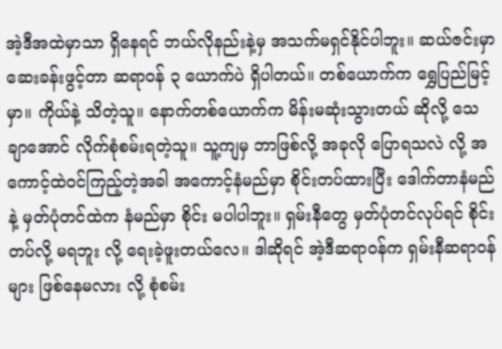အဲ့ဒီအထဲမှာသာ ရှိနေရင် ဘယ်လိုနည်းနဲ့မှ အသက်မရှင်နိုင်ပါဘူး။ ဆယ်ဇင်းမှာ ဆေးခန်းဖွင့်တာ ဆရာဝန် ၃ ယောက်ပဲ ရှိပါတယ်။ တစ်ယောက်က ရွှေပြည်မြင့်မှာ။ ကိုယ်နဲ့ သိတဲ့သူ။ နောက်တစ်ယောက်က မိန်းမဆုံးသွားတယ် ဆိုလို့ သေချာအောင် လိုက်စုံစမ်းရတဲ့သူ။ သူ့ကျမှ ဘာဖြစ်လို့ အခုလို ပြောရသလဲ လို့ အကောင့်ထဲဝင်ကြည့်တဲ့အခါ အကောင့်နံမည်မှာ စိုင်းတပ်ထားပြီး ဒေါက်တာနံမည် နဲ့ မှတ်ပုံတင်ထဲက နံမည်မှာ စိုင်း မပါပါဘူး။ ရှမ်းနီတွေ မှတ်ပုံတင်လုပ်ရင် စိုင်းတပ်လို့ မရဘူး လို့ ရေးခဲ့ဖူးတယ်လေ။ ဒါဆိုရင် အဲ့ဒီဆရာဝန်က ရှမ်းနီဆရာဝန်များ ဖြစ်နေမလား လို့ စုံစမ်း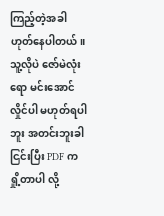ကြည့်တဲ့အခါ ဟုတ်နေပါတယ်။ သူ့လိုပဲ ဇော်မဲလုံးရော မင်းအောင်လှိုင်ပါ မဟုတ်ရပါဘူး အတင်းဘူးခါငြင်းပြီး PDF က ရှို့တာပါ လို့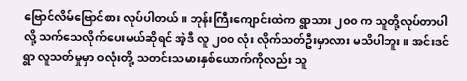ဗြောင်လိမ်ဗြောင်စား လုပ်ပါတယ်။ ဘုန်းကြီးကျောင်းထဲက ရွာသား ၂၀၀ က သူတို့လုပ်တာပါ လို့ သက်သေလိုက်ပေးမယ်ဆိုရင် အဲ့ဒီ လူ ၂၀၀ လုံး လိုက်သတ်ဦးမှာလား မသိပါဘူး။ အင်းဒင်ရွာ လူသတ်မှုမှာ ဝလုံးတို့ သတင်းသမားနှစ်ယောက်ကိုလည်း သူ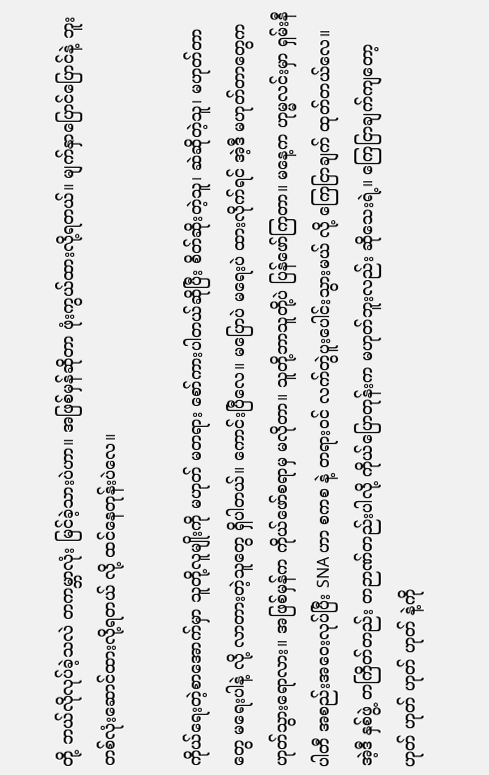တို့ ဘယ်လိုလုပ်ခဲ့သလဲ တကမ္ဘာလုံး မြင်ခဲ့သားပဲဟာ။ အဖြစ်မှန်ဆိုတာ ဖုံးကွယ်ထားလို့ရတယ်။ မျက်နှာပြောင်ပြောင်နဲ့ ဘူးတစ်လုံးဆောင်ထားလို့ရတယ် လို့ ထင်နေတုန်းပဲလေ။

ကိုယ်ရေးတဲ့စာအောက်မှာ သူတို့လူမျိုးကို မဟုတ် မတရား စော်ကားပါတယ်ဆိုပြီး စိတ်ဆိုးတဲ့သူ၊ ဆဲဆိုတဲ့သူ၊ မဟုတ်တာတွေ မရေးပါနဲ့ လို့ လာတားတဲ့သူတွေ ရှိပါတယ်။ ကောင်းပြီလေ။ မပြောပဲ မရေးပဲ ထားလိုက်ရင် အဲ့ဒီ မဟုတ်တာတွေက ဟုတ်သွားရောလား။ အဖြစ်မှန်က ကိုယ်ဖော်စရာမှ မလိုတာ။ သူတို့ဘာသူတို့ပဲ ပြန်ဖော်ကြတာ။ မနေ့က ဟုမ္မလင်းမှာ ရှမ်းနီပါတီ အစည်းအဝေးလုပ်ပြီး SNA ဟာ စကစ နဲ့ တရားဝင် လက်တွဲပူးပေါင်းသွားမယ် လို့ ကြေငြာချက် ထုတ်တယ်လေ။ အဲ့ဒီ နှစ်ဖွဲ့ တကြိတ်တည်း တဉာဏ်တည်းပါလို့ ကိုယ်ပြောတုန်းက မဟုတ်ဘူးလည်း ဆိုသေးရဲ့။ ကြေငြာချက်ကျတော့ ဟုတ် ဟုတ် ဟုတ် ဟုတ် နဲ့ကို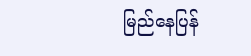မြည်နေပြန်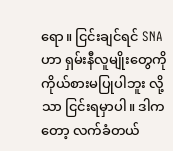ရော။ ငြင်းချင်ရင် SNA ဟာ ရှမ်းနီလူမျိုးတွေကို ကိုယ်စားမပြုပါဘူး လို့သာ ငြင်းရမှာပါ။ ဒါကတော့ လက်ခံတယ်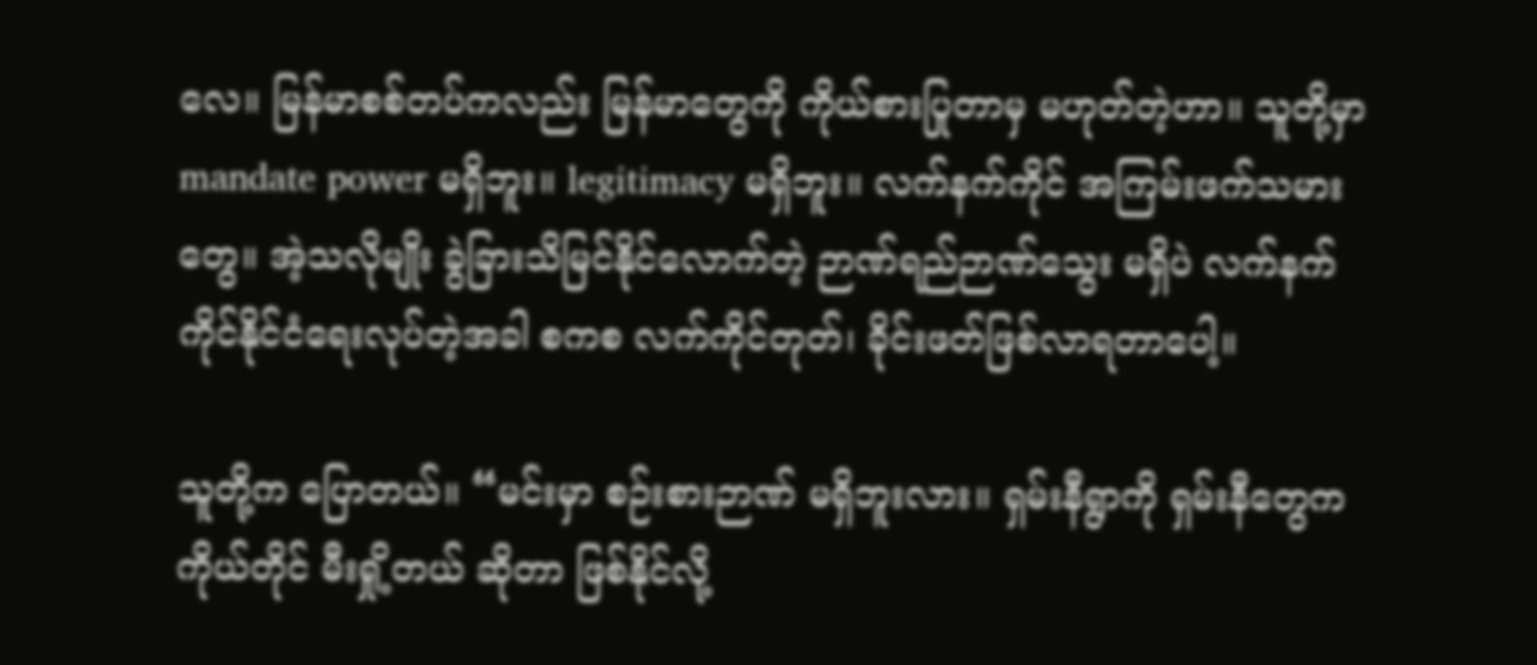လေ။ မြန်မာစစ်တပ်ကလည်း မြန်မာတွေကို ကိုယ်စားပြုတာမှ မဟုတ်တဲ့ဟာ။ သူတို့မှာ mandate power မရှိဘူး။ legitimacy မရှိဘူး။ လက်နက်ကိုင် အကြမ်းဖက်သမားတွေ။ အဲ့သလိုမျိုး ခွဲခြားသိမြင်နိုင်လောက်တဲ့ ဉာဏ်ရည်ဉာဏ်သွေး မရှိပဲ လက်နက်ကိုင်နိုင်ငံရေးလုပ်တဲ့အခါ စကစ လက်ကိုင်တုတ်၊ ခိုင်းဖတ်ဖြစ်လာရတာပေါ့။

သူတို့က ပြောတယ်။ “မင်းမှာ စဉ်းစားဉာဏ် မရှိဘူးလား။ ရှမ်းနီရွာကို ရှမ်းနီတွေက ကိုယ်တိုင် မီးရှို့တယ် ဆိုတာ ဖြစ်နိုင်လို့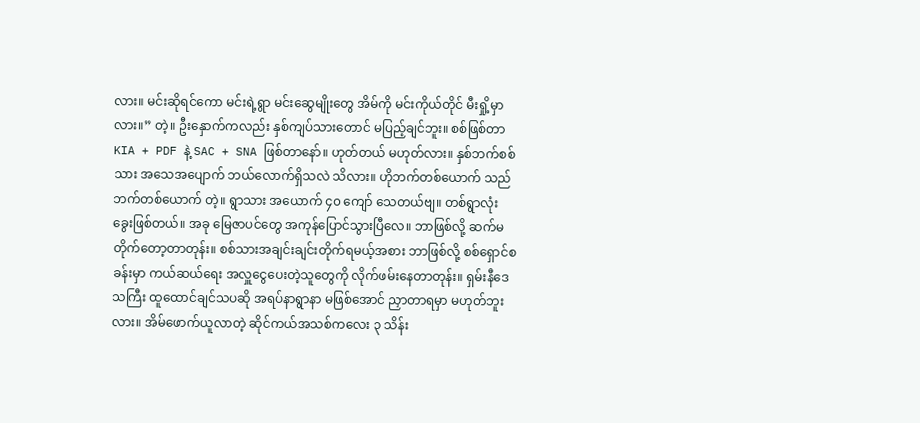လား။ မင်းဆိုရင်ကော မင်းရဲ့ရွာ မင်းဆွေမျိုးတွေ အိမ်ကို မင်းကိုယ်တိုင် မီးရှို့မှာလား။” တဲ့။ ဦးနှောက်ကလည်း နှစ်ကျပ်သားတောင် မပြည့်ချင်ဘူး။ စစ်ဖြစ်တာ KIA + PDF နဲ့ SAC + SNA ဖြစ်တာနော်။ ဟုတ်တယ် မဟုတ်လား။ နှစ်ဘက်စစ်သား အသေအပျောက် ဘယ်လောက်ရှိသလဲ သိလား။ ဟိုဘက်တစ်ယောက် သည်ဘက်တစ်ယောက် တဲ့။ ရွာသား အယောက် ၄၀ ကျော် သေတယ်ဗျ။ တစ်ရွာလုံး ခွေးဖြစ်တယ်။ အခု မြေဇာပင်တွေ အကုန်ပြောင်သွားပြီလေ။ ဘာဖြစ်လို့ ဆက်မတိုက်တော့တာတုန်း။ စစ်သားအချင်းချင်းတိုက်ရမယ့်အစား ဘာဖြစ်လို့ စစ်ရှောင်စခန်းမှာ ကယ်ဆယ်ရေး အလှူငွေပေးတဲ့သူတွေကို လိုက်ဖမ်းနေတာတုန်း။ ရှမ်းနီဒေသကြီး ထူထောင်ချင်သပဆို အရပ်နာရွာနာ မဖြစ်အောင် ညှာတာရမှာ မဟုတ်ဘူးလား။ အိမ်ဖောက်ယူလာတဲ့ ဆိုင်ကယ်အသစ်ကလေး ၃ သိန်း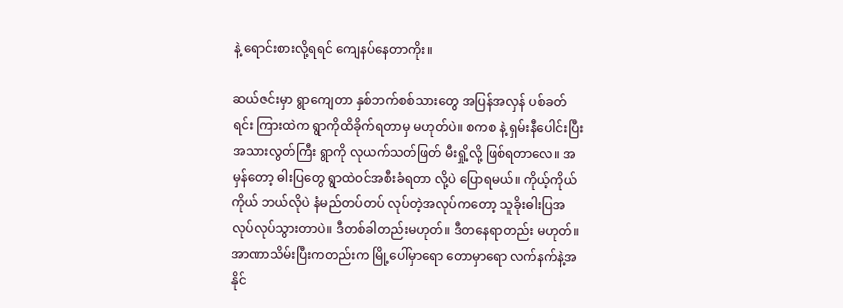နဲ့ ရောင်းစားလို့ရရင် ကျေနပ်နေတာကိုး။

ဆယ်ဇင်းမှာ ရွာကျေတာ နှစ်ဘက်စစ်သားတွေ အပြန်အလှန် ပစ်ခတ်ရင်း ကြားထဲက ရွာကိုထိခိုက်ရတာမှ မဟုတ်ပဲ။ စကစ နဲ့ ရှမ်းနီပေါင်းပြီး အသားလွတ်ကြီး ရွာကို လုယက်သတ်ဖြတ် မီးရှို့လို့ ဖြစ်ရတာလေ။ အမှန်တော့ ဓါးပြတွေ ရွာထဲဝင်အစီးခံရတာ လို့ပဲ ပြောရမယ်။ ကိုယ့်ကိုယ်ကိုယ် ဘယ်လိုပဲ နံမည်တပ်တပ် လုပ်တဲ့အလုပ်ကတော့ သူခိုးဓါးပြအလုပ်လုပ်သွားတာပဲ။ ဒီတစ်ခါတည်းမဟုတ်။ ဒီတနေရာတည်း မဟုတ်။ အာဏာသိမ်းပြီးကတည်းက မြို့ပေါ်မှာရော တောမှာရော လက်နက်နဲ့အနိုင်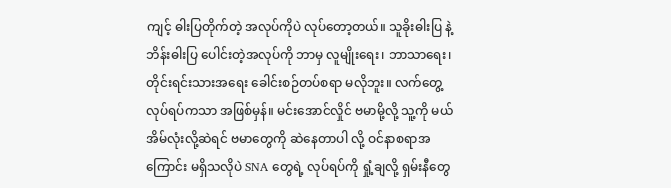ကျင့် ဓါးပြတိုက်တဲ့ အလုပ်ကိုပဲ လုပ်တော့တယ်။ သူခိုးဓါးပြ နဲ့ ဘိန်းဓါးပြ ပေါင်းတဲ့အလုပ်ကို ဘာမှ လူမျိုးရေး၊ ဘာသာရေး၊ တိုင်းရင်းသားအရေး ခေါင်းစဉ်တပ်စရာ မလိုဘူး။ လက်တွေ့လုပ်ရပ်ကသာ အဖြစ်မှန်။ မင်းအောင်လှိုင် ဗမာမို့လို့ သူ့ကို မယ်အိမ်လုံးလို့ဆဲရင် ဗမာတွေကို ဆဲနေတာပါ လို့ ဝင်နာစရာအကြောင်း မရှိသလိုပဲ SNA တွေရဲ့ လုပ်ရပ်ကို ရှုံ့ချလို့ ရှမ်းနီတွေ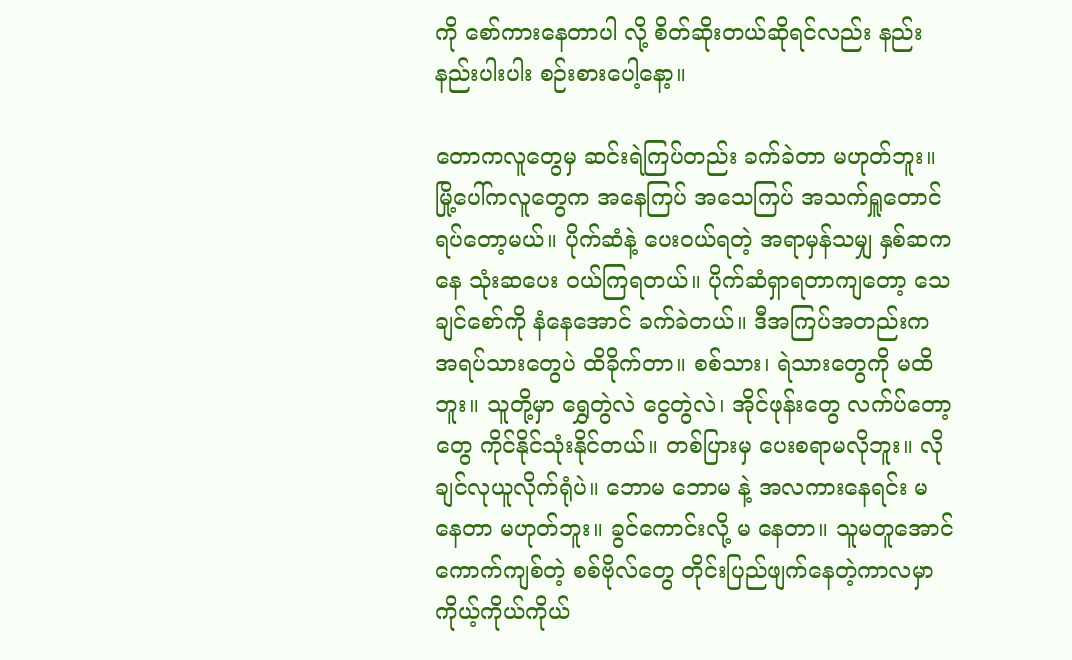ကို စော်ကားနေတာပါ လို့ စိတ်ဆိုးတယ်ဆိုရင်လည်း နည်းနည်းပါးပါး စဉ်းစားပေါ့နော့။

တောကလူတွေမှ ဆင်းရဲကြပ်တည်း ခက်ခဲတာ မဟုတ်ဘူး။ မြို့ပေါ်ကလူတွေက အနေကြပ် အသေကြပ် အသက်ရှူတောင် ရပ်တော့မယ်။ ပိုက်ဆံနဲ့ ပေးဝယ်ရတဲ့ အရာမှန်သမျှ နှစ်ဆကနေ သုံးဆပေး ဝယ်ကြရတယ်။ ပိုက်ဆံရှာရတာကျတော့ သေချင်စော်ကို နံနေအောင် ခက်ခဲတယ်။ ဒီအကြပ်အတည်းက အရပ်သားတွေပဲ ထိခိုက်တာ။ စစ်သား၊ ရဲသားတွေကို မထိဘူး။ သူတို့မှာ ရွှေတွဲလဲ ငွေတွဲလဲ၊ အိုင်ဖုန်းတွေ လက်ပ်တော့တွေ ကိုင်နိုင်သုံးနိုင်တယ်။ တစ်ပြားမှ ပေးစရာမလိုဘူး။ လိုချင်လုယူလိုက်ရုံပဲ။ ဘောမ ဘောမ နဲ့ အလကားနေရင်း မ နေတာ မဟုတ်ဘူး။ ခွင်ကောင်းလို့ မ နေတာ။ သူမတူအောင် ကောက်ကျစ်တဲ့ စစ်ဗိုလ်တွေ တိုင်းပြည်ဖျက်နေတဲ့ကာလမှာ ကိုယ့်ကိုယ်ကိုယ်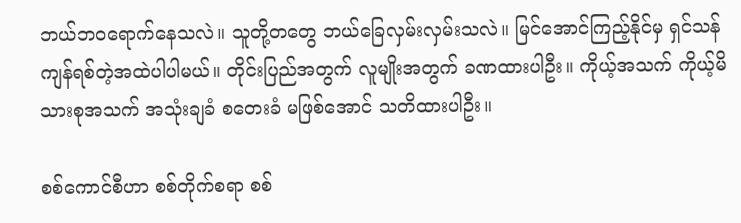ဘယ်ဘဝရောက်နေသလဲ။ သူတို့တတွေ ဘယ်ခြေလှမ်းလှမ်းသလဲ။ မြင်အောင်ကြည့်နိုင်မှ ရှင်သန်ကျန်ရစ်တဲ့အထဲပါပါမယ်။ တိုင်းပြည်အတွက် လူမျိုးအတွက် ခဏထားပါဦး။ ကိုယ့်အသက် ကိုယ့်မိသားစုအသက် အသုံးချခံ စတေးခံ မဖြစ်အောင် သတိထားပါဦး။

စစ်ကောင်စီဟာ စစ်တိုက်စရာ စစ်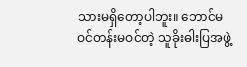သားမရှိတော့ပါဘူး။ ဘောင်မဝင်တန်းမဝင်တဲ့ သူခိုးဓါးပြအဖွဲ့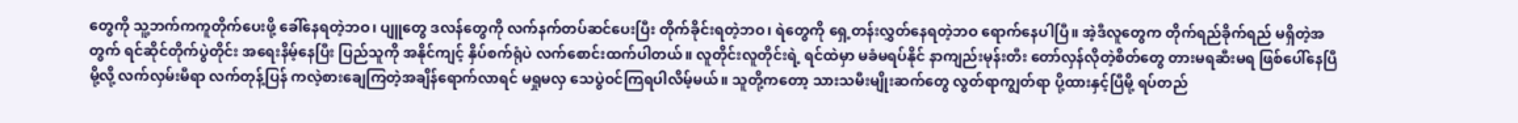တွေကို သူ့ဘက်ကကူတိုက်ပေးဖို့ ခေါ်နေရတဲ့ဘဝ၊ ပျူတွေ ဒလန်တွေကို လက်နက်တပ်ဆင်ပေးပြီး တိုက်ခိုင်းရတဲ့ဘဝ၊ ရဲတွေကို ရှေ့တန်းလွှတ်နေရတဲ့ဘဝ ရောက်နေပါပြီ။ အဲ့ဒီလူတွေက တိုက်ရည်ခိုက်ရည် မရှိတဲ့အတွက် ရင်ဆိုင်တိုက်ပွဲတိုင်း အရေးနိမ့်နေပြီး ပြည်သူကို အနိုင်ကျင့် နှိပ်စက်ရုံပဲ လက်စောင်းထက်ပါတယ်။ လူတိုင်းလူတိုင်းရဲ့ ရင်ထဲမှာ မခံမရပ်နိုင် နာကျည်းမုန်းတီး တော်လှန်လိုတဲ့စိတ်တွေ တားမရဆီးမရ ဖြစ်ပေါ်နေပြီမို့လို့ လက်လှမ်းမီရာ လက်တုန့်ပြန် ကလဲ့စားချေကြတဲ့အချိန်ရောက်လာရင် မရှုမလှ သေပွဲဝင်ကြရပါလိမ့်မယ်။ သူတို့ကတော့ သားသမီးမျိုးဆက်တွေ လွတ်ရာကျွတ်ရာ ပို့ထားနှင့်ပြီမို့ ရပ်တည်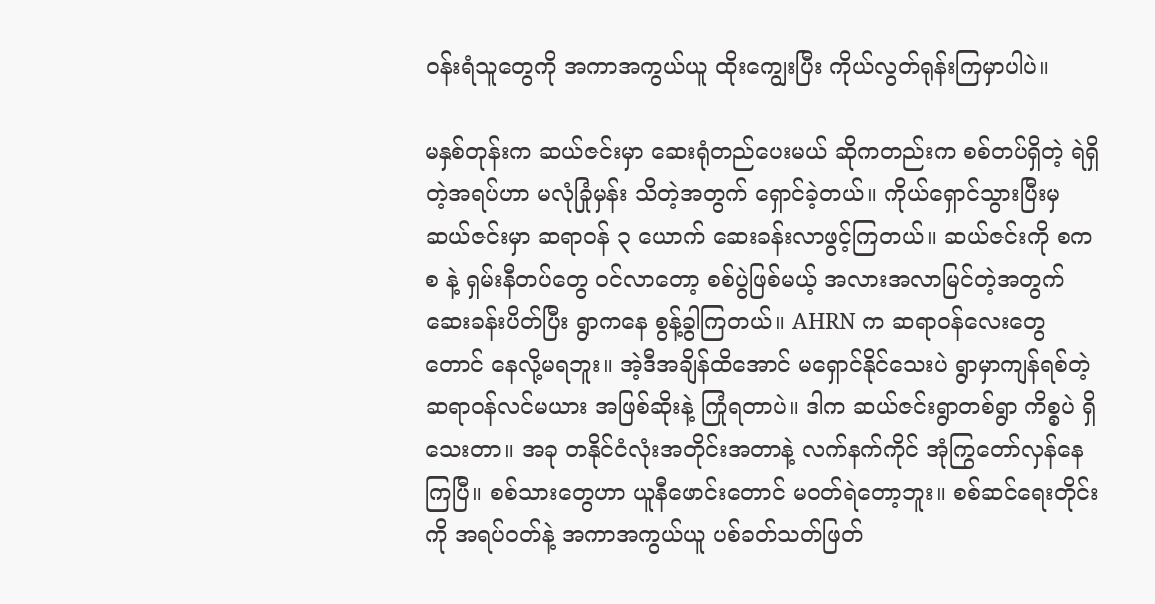ဝန်းရံသူတွေကို အကာအကွယ်ယူ ထိုးကျွေးပြီး ကိုယ်လွတ်ရုန်းကြမှာပါပဲ။

မနှစ်တုန်းက ဆယ်ဇင်းမှာ ဆေးရုံတည်ပေးမယ် ဆိုကတည်းက စစ်တပ်ရှိတဲ့ ရဲရှိတဲ့အရပ်ဟာ မလုံခြုံမှန်း သိတဲ့အတွက် ရှောင်ခဲ့တယ်။ ကိုယ်ရှောင်သွားပြီးမှ ဆယ်ဇင်းမှာ ဆရာဝန် ၃ ယောက် ဆေးခန်းလာဖွင့်ကြတယ်။ ဆယ်ဇင်းကို စကစ နဲ့ ရှမ်းနီတပ်တွေ ဝင်လာတော့ စစ်ပွဲဖြစ်မယ့် အလားအလာမြင်တဲ့အတွက် ဆေးခန်းပိတ်ပြီး ရွာကနေ စွန့်ခွါကြတယ်။ AHRN က ဆရာဝန်လေးတွေတောင် နေလို့မရဘူး။ အဲ့ဒီအချိန်ထိအောင် မရှောင်နိုင်သေးပဲ ရွာမှာကျန်ရစ်တဲ့ ဆရာဝန်လင်မယား အဖြစ်ဆိုးနဲ့ ကြုံရတာပဲ။ ဒါက ဆယ်ဇင်းရွာတစ်ရွာ ကိစ္စပဲ ရှိသေးတာ။ အခု တနိုင်ငံလုံးအတိုင်းအတာနဲ့ လက်နက်ကိုင် အုံကြွတော်လှန်နေကြပြီ။ စစ်သားတွေဟာ ယူနီဖောင်းတောင် မဝတ်ရဲတော့ဘူး။ စစ်ဆင်ရေးတိုင်းကို အရပ်ဝတ်နဲ့ အကာအကွယ်ယူ ပစ်ခတ်သတ်ဖြတ်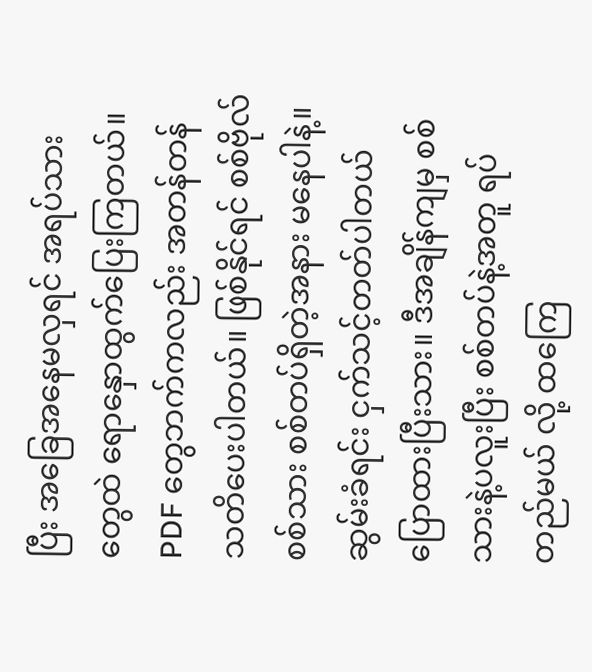ပြီး အခြေအနေမလှရင် အရပ်သားတွေထဲ ရောနှောထွက်ပြေးကြတယ်။ PDF တွေဘက်ကလည်း အတန်တန် သတိပေးပါတယ်။ ဖြစ်နိုင်ရင် စစ်ဗိုလ်စစ်သား စစ်တပ်ရှိတဲ့အနား မနေပါနဲ့။ ဆွမ်းခံရင်း ငှက်သင့်တတ်ပါတယ် ပြောထားပြီးသား။ ဒီအချိန်ကျမှ စစ်သားနဲ့ပလူးပြီး စစ်တပ်နဲ့အတူ ရပ်တည်မယ် လို့ ထကြေ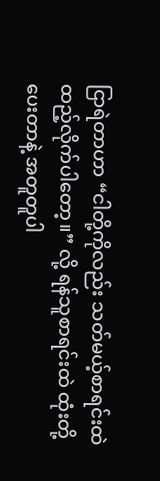ငြာရဲတာဟာ “ငါတို့ကိုလည်း သတ်မယ့်စာရင်းထဲ ထည့်လိုက်ပါတော့။” လို့ ရန်သူစာရင်းထဲ ထုံးတို့ပေးတာနဲ့ အတူတူပါ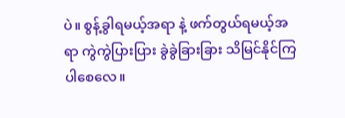ပဲ။ စွန့်ခွါရမယ့်အရာ နဲ့ ဖက်တွယ်ရမယ့်အရာ ကွဲကွဲပြားပြား ခွဲခွဲခြားခြား သိမြင်နိုင်ကြပါစေလေ။